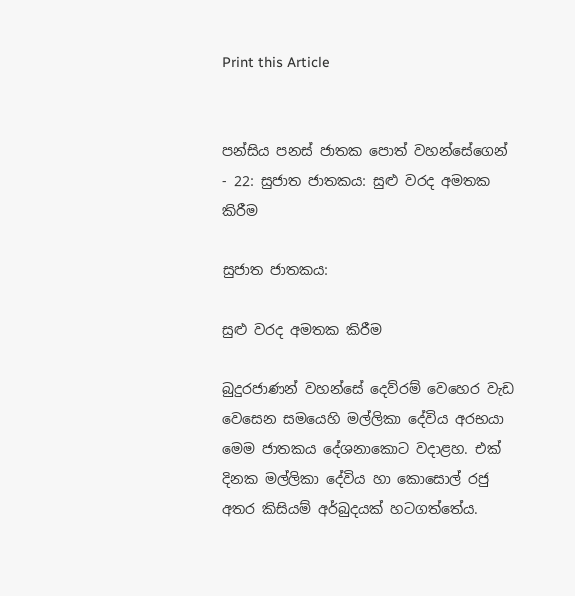Print this Article


පන්සිය පනස් ජාතක පොත් වහන්සේගෙන් - 22: සුජාත ජාතකය: සුළු වරද අමතක කිරීම

සුජාත ජාතකය:

සුළු වරද අමතක කිරීම

බුදුරජාණන් වහන්සේ දෙව්රම් වෙහෙර වැඩ වෙසෙන සමයෙහි මල්ලිකා දේවිය අරභයා මෙම ජාතකය දේශනාකොට වදාළහ. එක් දිනක මල්ලිකා දේවිය හා කොසොල් රජු අතර කිසියම් අර්බුදයක් හටගත්තේය.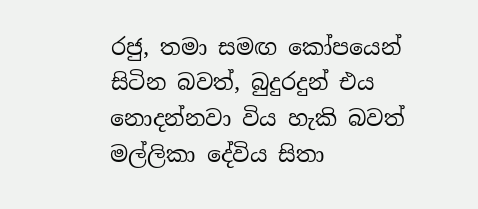රජු, තමා සමඟ කෝපයෙන් සිටින බවත්, බුදුරදුන් එය නොදන්නවා විය හැකි බවත් මල්ලිකා දේවිය සිතා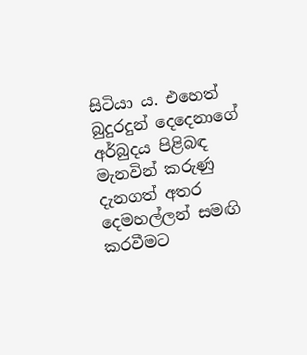සිටියා ය. එහෙත් බුදුරදුන් දෙදෙනාගේ අර්බුදය පිළිබඳ මැනවින් කරුණු දැනගත් අතර දෙමහල්ලන් සමඟි කරවීමට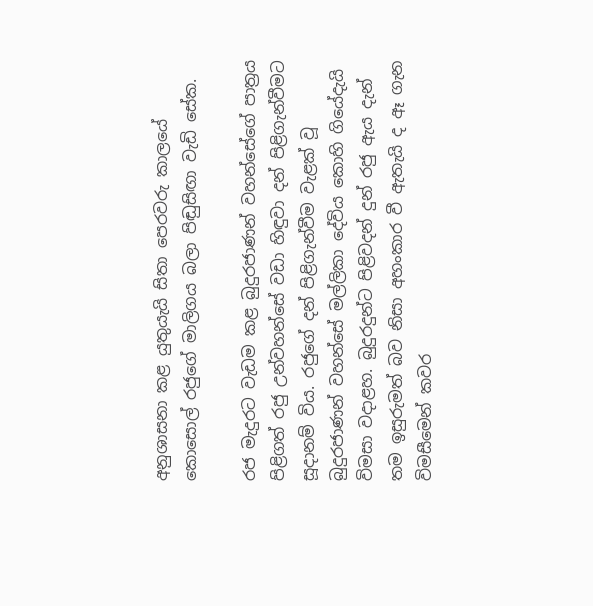අනුශාසනා කළ යුතුයැයි සිතා පෙරවරු කාලයේ කොසොල් රජුගේ මාලිගය බලා පිඬුසිඟා වැඩි සේක.

රජ මැදුරට වැඩම කළ බුදුරජාණන් වහන්සේගේ පාත්‍රය පිළිගත් රජු උන්වහන්සේ වඩා හිඳුවා දන් පිළිගැන්වීමට සූදානම් විය. රජුගේ දන් පිළිගැන්වීම වැළක් වූ බුදුරජාණන් වහන්සේ මල්ලිකා දේවිය කොහි ගියේදැයි විමසා වදාළහ. බුදුරදුන්ට පිළිවදන් දුන් රජු ඇය දැන් තම ඉසුරුමත් බව නිසා අහංකාර වී ඇතැයි ද ඈ ගැන විමසීමෙන් කවර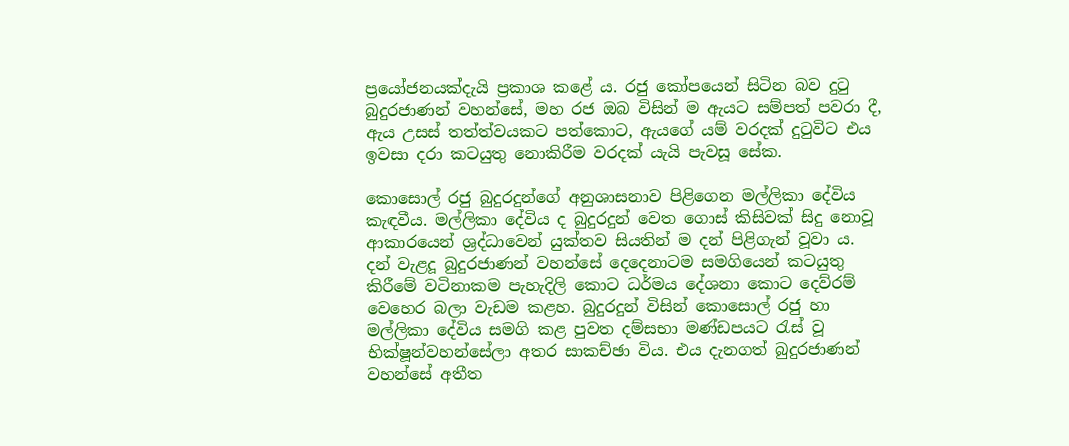ප්‍රයෝජනයක්දැයි ප්‍රකාශ කළේ ය. රජු කෝපයෙන් සිටින බව දුටු බුදුරජාණන් වහන්සේ, මහ රජ ඔබ විසින් ම ඇයට සම්පත් පවරා දී, ඇය උසස් තත්ත්වයකට පත්කොට, ඇයගේ යම් වරදක් දුටුවිට එය ඉවසා දරා කටයුතු නොකිරීම වරදක් යැයි පැවසූ සේක.

කොසොල් රජු බුදුරදුන්ගේ අනුශාසනාව පිළිගෙන මල්ලිකා දේවිය කැඳවීය. මල්ලිකා දේවිය ද බුදුරදුන් වෙත ගොස් කිසිවක් සිදු නොවූ ආකාරයෙන් ශ්‍රද්ධාවෙන් යුක්තව සියතින් ම දන් පිළිගැන් වූවා ය. දන් වැළදූ බුදුරජාණන් වහන්සේ දෙදෙනාටම සමගියෙන් කටයුතු කිරීමේ වටිනාකම පැහැදිලි කොට ධර්මය දේශනා කොට දෙව්රම් වෙහෙර බලා වැඩම කළහ. බුදුරදුන් විසින් කොසොල් රජු හා මල්ලිකා දේවිය සමගි කළ පුවත දම්සභා මණ්ඩපයට රැස් වූ භික්ෂූන්වහන්සේලා අතර සාකච්ඡා විය. එය දැනගත් බුදුරජාණන් වහන්සේ අතීත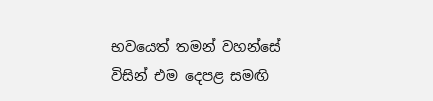භවයෙත් තමන් වහන්සේ විසින් එම දෙපළ සමඟි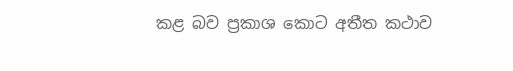කළ බව ප්‍රකාශ කොට අතීත කථාව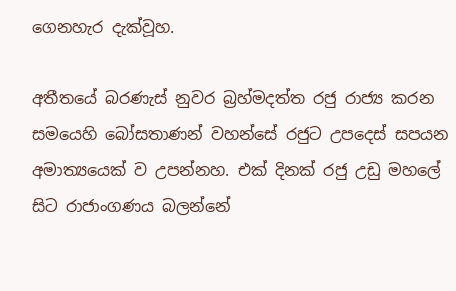ගෙනහැර දැක්වූහ.

අතීතයේ බරණැස් නුවර බ්‍රහ්මදත්ත රජු රාජ්‍ය කරන සමයෙහි බෝසතාණන් වහන්සේ රජුට උපදෙස් සපයන අමාත්‍යයෙක් ව උපන්නහ. එක් දිනක් රජු උඩු මහලේ සිට රාජාංගණය බලන්නේ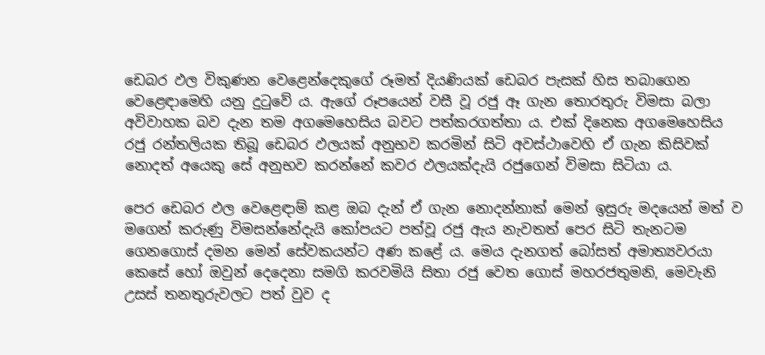ඩෙබර ඵල විකුණන වෙළෙන්දෙකුගේ රූමත් දියණියක් ඩෙබර පැසක් හිස තබාගෙන වෙළෙඳාමෙහි යනු දුටුවේ ය. ඇගේ රූපයෙන් වසී වූ රජු ඈ ගැන තොරතුරු විමසා බලා අවිවාහක බව දැන තම අගමෙහෙසිය බවට පත්කරගත්තා ය. එක් දිනෙක අගමෙහෙසිය රජු රන්තලියක තිබූ ඩෙබර ඵලයක් අනුභව කරමින් සිටි අවස්ථාවෙහි ඒ ගැන කිසිවක් නොදත් අයෙකු සේ අනුභව කරන්නේ කවර ඵලයක්දැයි රජුගෙන් විමසා සිටියා ය.

පෙර ඩෙබර ඵල වෙළෙඳාම් කළ ඔබ දැන් ඒ ගැන නොදන්නාක් මෙන් ඉසුරු මදයෙන් මත් ව මගෙන් කරුණු විමසන්නේදැයි කෝපයට පත්වූ රජු ඇය නැවතත් පෙර සිටි තැනටම ගෙනගොස් දමන මෙන් සේවකයන්ට අණ කළේ ය. මෙය දැනගත් බෝසත් අමාත්‍යවරයා කෙසේ හෝ ඔවුන් දෙදෙනා සමගි කරවමියි සිතා රජු වෙත ගොස් මහරජතුමනි, මෙවැනි උසස් තනතුරුවලට පත් වුව ද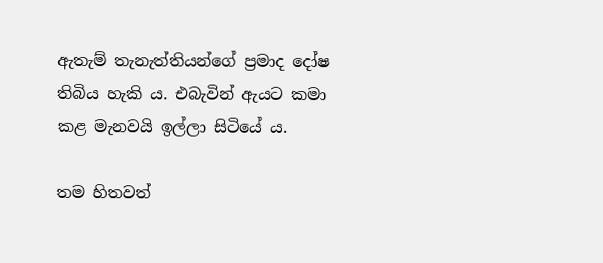ඇතැම් තැනැත්තියන්ගේ ප්‍රමාද දෝෂ තිබිය හැකි ය. එබැවින් ඇයට කමා කළ මැනවයි ඉල්ලා සිටියේ ය.

තම හිතවත්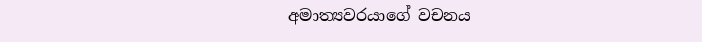අමාත්‍යවරයාගේ වචනය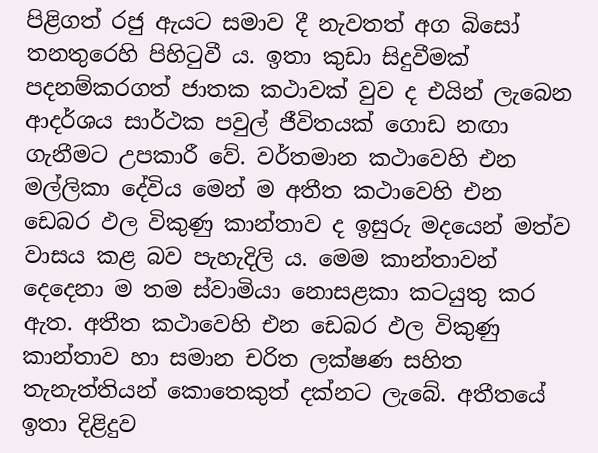පිළිගත් රජු ඇයට සමාව දී නැවතත් අග බිසෝ තනතුරෙහි පිහිටුවී ය. ඉතා කුඩා සිදුවීමක් පදනම්කරගත් ජාතක කථාවක් වුව ද එයින් ලැබෙන ආදර්ශය සාර්ථක පවුල් ජීවිතයක් ගොඩ නඟා ගැනීමට උපකාරී වේ. වර්තමාන කථාවෙහි එන මල්ලිකා දේවිය මෙන් ම අතීත කථාවෙහි එන ඩෙබර ඵල විකුණු කාන්තාව ද ඉසුරු මදයෙන් මත්ව වාසය කළ බව පැහැදිලි ය. මෙම කාන්තාවන් දෙදෙනා ම තම ස්වාමියා නොසළකා කටයුතු කර ඇත. අතීත කථාවෙහි එන ඩෙබර ඵල විකුණු කාන්තාව හා සමාන චරිත ලක්ෂණ සහිත තැනැත්තියන් කොතෙකුත් දක්නට ලැබේ. අතීතයේ ඉතා දිළිදුව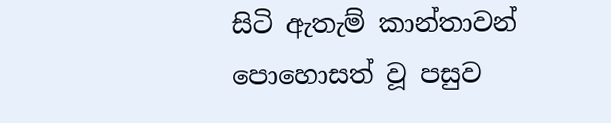සිටි ඇතැම් කාන්තාවන් පොහොසත් වූ පසුව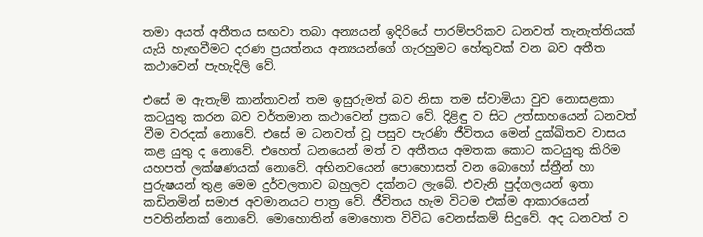තමා අයත් අතීතය සඟවා තබා අන්‍යයන් ඉදිරියේ පාරම්පරිකව ධනවත් තැනැත්තියක් යැයි හැඟවීමට දරණ ප්‍රයත්නය අන්‍යයන්ගේ ගැරහුමට හේතුවක් වන බව අතීත කථාවෙන් පැහැදිලි වේ.

එසේ ම ඇතැම් කාන්තාවන් තම ඉසුරුමත් බව නිසා තම ස්වාමියා වුව නොසළකා කටයුතු කරන බව වර්තමාන කථාවෙන් ප්‍රකට වේ. දිළිඳු ව සිට උත්සාහයෙන් ධනවත් වීම වරදක් නොවේ. එසේ ම ධනවත් වූ පසුව පැරණි ජීවිතය මෙන් දුක්ඛිතව වාසය කළ යුතු ද නොවේ. එහෙත් ධනයෙන් මත් ව අතීතය අමතක කොට කටයුතු කිරිම යහපත් ලක්ෂණයක් නොවේ. අභිනවයෙන් පොහොසත් වන බොහෝ ස්ත්‍රීන් හා පුරුෂයන් තුළ මෙම දුර්වලතාව බහුලව දක්නට ලැබේ. එවැනි පුද්ගලයන් ඉතා කඩිනමින් සමාජ අවමානයට පාත්‍ර වේ. ජීවිතය හැම විටම එක්ම ආකාරයෙන් පවතින්නක් නොවේ. මොහොතින් මොහොත විවිධ වෙනස්කම් සිදුවේ. අද ධනවත් ව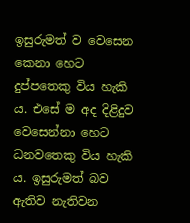ඉසුරුමත් ව වෙසෙන කෙනා හෙට දුප්පතෙකු විය හැකි ය. එසේ ම අද දිළිදුව වෙසෙන්නා හෙට ධනවතෙකු විය හැකි ය. ඉසුරුමත් බව ඇතිව නැතිවන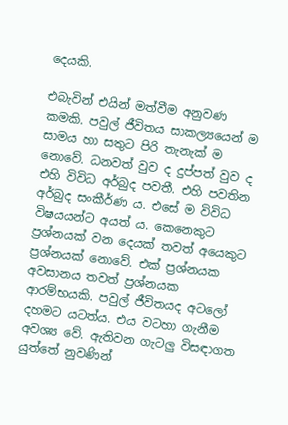දෙයකි.

එබැවින් එයින් මත්වීම අනුවණ කමකි. පවුල් ජීවිතය සාකල්‍යයෙන් ම සාමය හා සතුට පිරි තැනැක් ම නොවේ. ධනවත් වුව ද දුප්පත් වුව ද එහි විවිධ අර්බුද පවතී. එහි පවතින අර්බුද සංකීර්ණ ය. එසේ ම විවිධ විෂයයන්ට අයත් ය. කෙනෙකුට ප්‍රශ්නයක් වන දෙයක් තවත් අයෙකුට ප්‍රශ්නයක් නොවේ. එක් ප්‍රශ්නයක අවසානය තවත් ප්‍රශ්නයක ආරම්භයකි. පවුල් ජීවිතයද අටලෝ දහමට යටත්ය. එය වටහා ගැනීම අවශ්‍ය වේ. ඇතිවන ගැටලු විසඳාගත යුත්තේ නුවණින්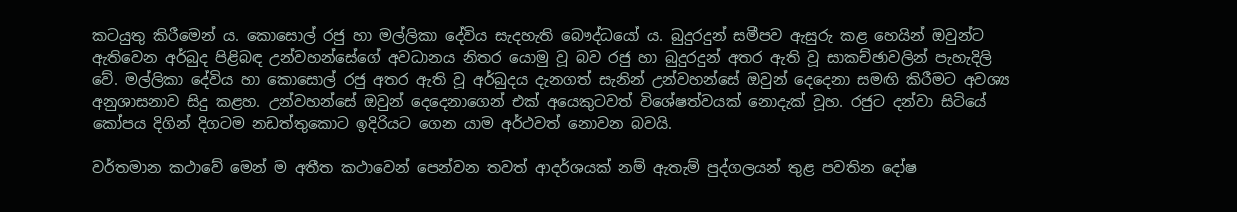කටයුතු කිරීමෙන් ය. කොසොල් රජු හා මල්ලිකා දේවිය සැදහැති බෞද්ධයෝ ය. බුදුරදුන් සමීපව ඇසුරු කළ හෙයින් ඔවුන්ට ඇතිවෙන අර්බුද පිළිබඳ උන්වහන්සේගේ අවධානය නිතර යොමු වූ බව රජු හා බුදුරදුන් අතර ඇති වූ සාකච්ඡාවලින් පැහැදිලි වේ. මල්ලිකා දේවිය හා කොසොල් රජු අතර ඇති වූ අර්බුදය දැනගත් සැනින් උන්වහන්සේ ඔවුන් දෙදෙනා සමඟි කිරීමට අවශ්‍ය අනුශාසනාව සිදු කළහ. උන්වහන්සේ ඔවුන් දෙදෙනාගෙන් එක් අයෙකුටවත් විශේෂත්වයක් නොදැක් වූහ. රජුට දන්වා සිටියේ කෝපය දිගින් දිගටම නඩත්තුකොට ඉදිරියට ගෙන යාම අර්ථවත් නොවන බවයි.

වර්තමාන කථාවේ මෙන් ම අතීත කථාවෙන් පෙන්වන තවත් ආදර්ශයක් නම් ඇතැම් පුද්ගලයන් තුළ පවතින දෝෂ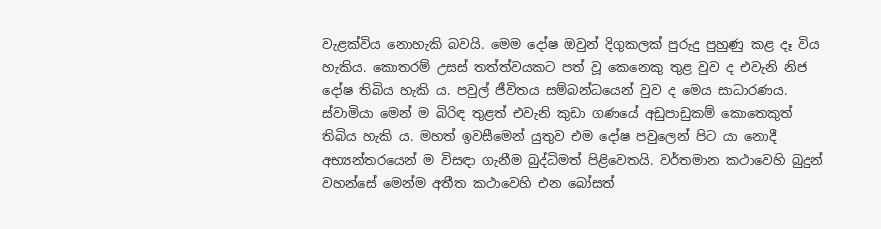වැළක්විය නොහැකි බවයි. මෙම දෝෂ ඔවුන් දිගුකලක් පුරුදු පුහුණු කළ දෑ විය හැකිය. කොතරම් උසස් තත්ත්වයකට පත් වූ කෙනෙකු තුළ වුව ද එවැනි නිජ දෝෂ තිබිය හැකි ය. පවුල් ජීවිතය සම්බන්ධයෙන් වුව ද මෙය සාධාරණය. ස්වාමියා මෙන් ම බිරිඳ තුළත් එවැනි කුඩා ගණයේ අඩුපාඩුකම් කොතෙකුත් තිබිය හැකි ය. මහත් ඉවසීමෙන් යුතුව එම දෝෂ පවුලෙන් පිට යා නොදී අභ්‍යන්තරයෙන් ම විසඳා ගැනීම බුද්ධිමත් පිළිවෙතයි. වර්තමාන කථාවෙහි බුදුන් වහන්සේ මෙන්ම අතීත කථාවෙහි එන බෝසත්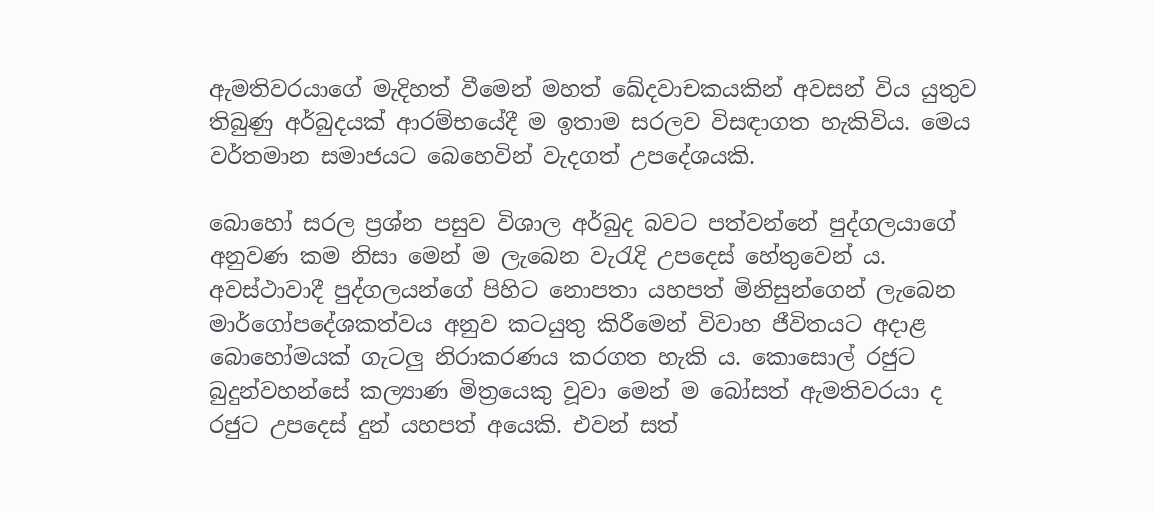ඇමතිවරයාගේ මැදිහත් වීමෙන් මහත් ඛේදවාචකයකින් අවසන් විය යුතුව තිබුණු අර්බුදයක් ආරම්භයේදී ම ඉතාම සරලව විසඳාගත හැකිවිය. මෙය වර්තමාන සමාජයට බෙහෙවින් වැදගත් උපදේශයකි.

බොහෝ සරල ප්‍රශ්න පසුව විශාල අර්බුද බවට පත්වන්නේ පුද්ගලයාගේ අනුවණ කම නිසා මෙන් ම ලැබෙන වැරැදි උපදෙස් හේතුවෙන් ය. අවස්ථාවාදී පුද්ගලයන්ගේ පිහිට නොපතා යහපත් මිනිසුන්ගෙන් ලැබෙන මාර්ගෝපදේශකත්වය අනුව කටයුතු කිරීමෙන් විවාහ ජීවිතයට අදාළ බොහෝමයක් ගැටලු නිරාකරණය කරගත හැකි ය. කොසොල් රජුට බුදුන්වහන්සේ කල්‍යාණ මිත්‍රයෙකු වූවා මෙන් ම බෝසත් ඇමතිවරයා ද රජුට උපදෙස් දුන් යහපත් අයෙකි. එවන් සත්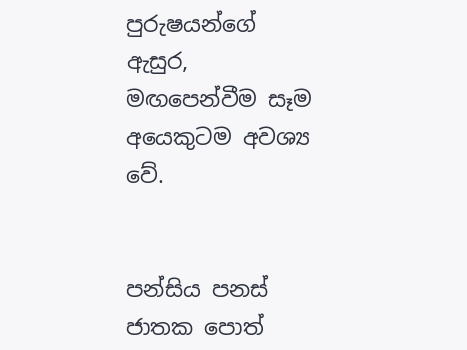පුරුෂයන්ගේ ඇසුර, මඟපෙන්වීම සෑම අයෙකුටම අවශ්‍ය වේ.


පන්සිය පනස් ජාතක පොත්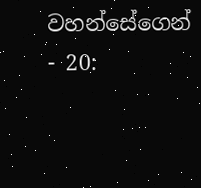වහන්සේගෙන් - 20: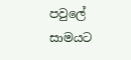පවුලේ සාමයට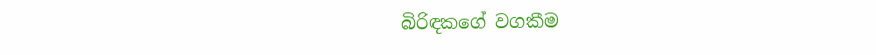බිරිඳකගේ වගකීම